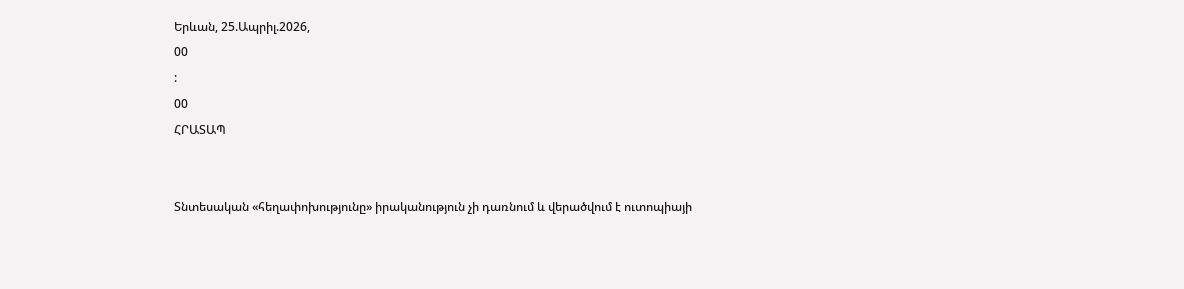Երևան, 25.Ապրիլ.2026,
00
:
00
ՀՐԱՏԱՊ


Տնտեսական «հեղափոխությունը» իրականություն չի դառնում և վերածվում է ուտոպիայի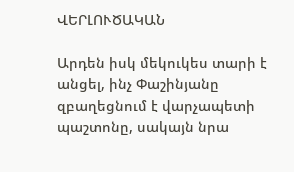ՎԵՐԼՈՒԾԱԿԱՆ

Արդեն իսկ մեկուկես տարի է անցել, ինչ Փաշինյանը զբաղեցնում է վարչապետի պաշտոնը, սակայն նրա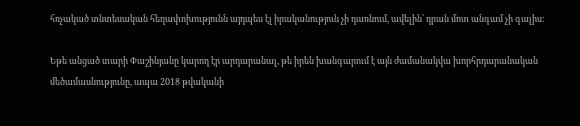հռչակած տնտեսական հեղափոխությունն այդպես էլ իրականություն չի դառնում, ավելին՝ դրան մոտ անգամ չի գալիս:

Եթե անցած տարի Փաշինյանը կարող էր արդարանալ, թե իրեն խանգարում է այն ժամանակվա խորհրդարանական մեծամասնությունը, ապա 2018 թվականի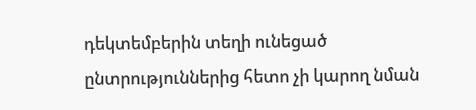դեկտեմբերին տեղի ունեցած ընտրություններից հետո չի կարող նման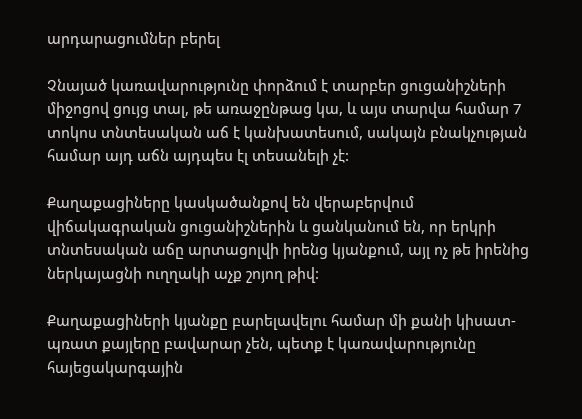արդարացումներ բերել

Չնայած կառավարությունը փորձում է տարբեր ցուցանիշների միջոցով ցույց տալ, թե առաջընթաց կա, և այս տարվա համար 7 տոկոս տնտեսական աճ է կանխատեսում, սակայն բնակչության համար այդ աճն այդպես էլ տեսանելի չէ:

Քաղաքացիները կասկածանքով են վերաբերվում վիճակագրական ցուցանիշներին և ցանկանում են, որ երկրի տնտեսական աճը արտացոլվի իրենց կյանքում, այլ ոչ թե իրենից ներկայացնի ուղղակի աչք շոյող թիվ:

Քաղաքացիների կյանքը բարելավելու համար մի քանի կիսատ-պռատ քայլերը բավարար չեն, պետք է կառավարությունը հայեցակարգային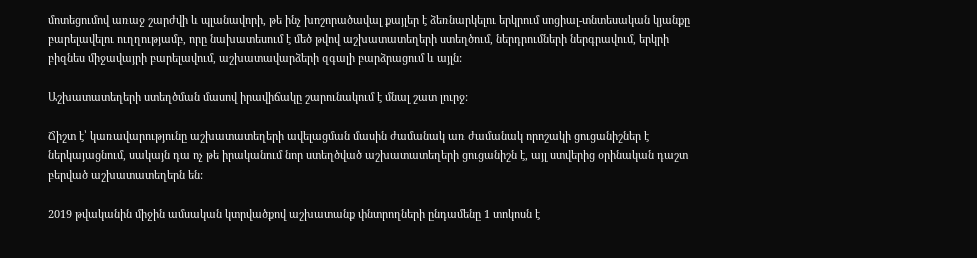մոտեցումով առաջ շարժվի և պլանավորի, թե ինչ խոշորածավալ քայլեր է ձեռնարկելու երկրում սոցիալ-տնտեսական կյանքը բարելավելու ուղղությամբ, որը նախատեսում է մեծ թվով աշխատատեղերի ստեղծում, ներդրումների ներգրավում, երկրի բիզնես միջավայրի բարելավում, աշխատավարձերի զգալի բարձրացում և այլն:

Աշխատատեղերի ստեղծման մասով իրավիճակը շարունակում է մնալ շատ լուրջ:

Ճիշտ է՝ կառավարությունը աշխատատեղերի ավելացման մասին ժամանակ առ ժամանակ որոշակի ցուցանիշներ է ներկայացնում, սակայն դա ոչ թե իրականում նոր ստեղծված աշխատատեղերի ցուցանիշն է, այլ ստվերից օրինական դաշտ բերված աշխատատեղերն են:

2019 թվականին միջին ամսական կտրվածքով աշխատանք փնտրողների ընդամենը 1 տոկոսն է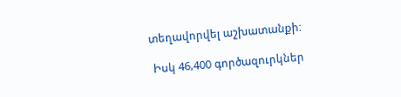տեղավորվել աշխատանքի:

 Իսկ 46,400 գործազուրկներ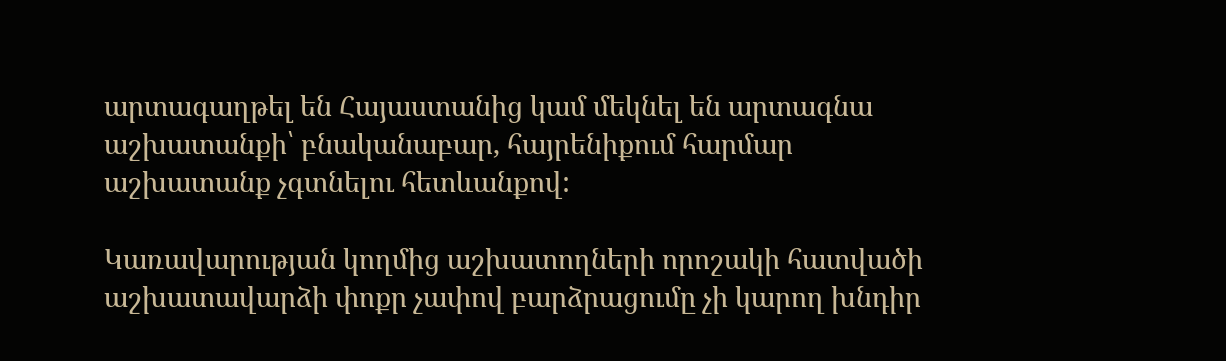արտագաղթել են Հայաստանից կամ մեկնել են արտագնա աշխատանքի՝ բնականաբար, հայրենիքում հարմար աշխատանք չգտնելու հետևանքով:

Կառավարության կողմից աշխատողների որոշակի հատվածի աշխատավարձի փոքր չափով բարձրացումը չի կարող խնդիր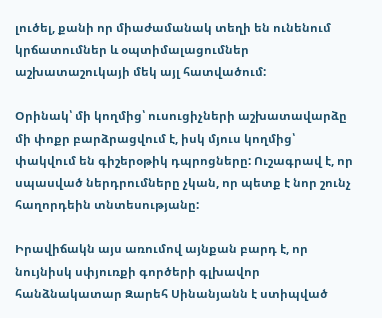լուծել, քանի որ միաժամանակ տեղի են ունենում կրճատումներ և օպտիմալացումներ աշխատաշուկայի մեկ այլ հատվածում:

Օրինակ՝ մի կողմից՝ ուսուցիչների աշխատավարձը մի փոքր բարձրացվում է, իսկ մյուս կողմից՝ փակվում են գիշերօթիկ դպրոցները: Ուշագրավ է, որ սպասված ներդրումները չկան, որ պետք է նոր շունչ հաղորդեին տնտեսությանը:

Իրավիճակն այս առումով այնքան բարդ է, որ նույնիսկ սփյուռքի գործերի գլխավոր հանձնակատար Զարեհ Սինանյանն է ստիպված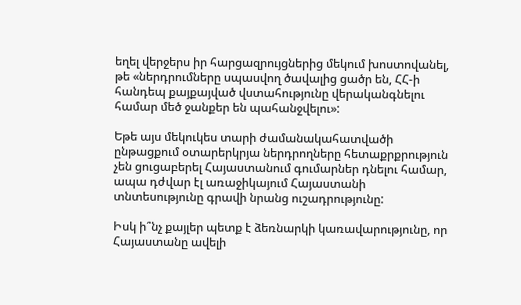եղել վերջերս իր հարցազրույցներից մեկում խոստովանել, թե «ներդրումները սպասվող ծավալից ցածր են, ՀՀ-ի հանդեպ քայքայված վստահությունը վերականգնելու համար մեծ ջանքեր են պահանջվելու»:

Եթե այս մեկուկես տարի ժամանակահատվածի ընթացքում օտարերկրյա ներդրողները հետաքրքրություն չեն ցուցաբերել Հայաստանում գումարներ դնելու համար, ապա դժվար էլ առաջիկայում Հայաստանի տնտեսությունը գրավի նրանց ուշադրությունը:

Իսկ ի՞նչ քայլեր պետք է ձեռնարկի կառավարությունը, որ Հայաստանը ավելի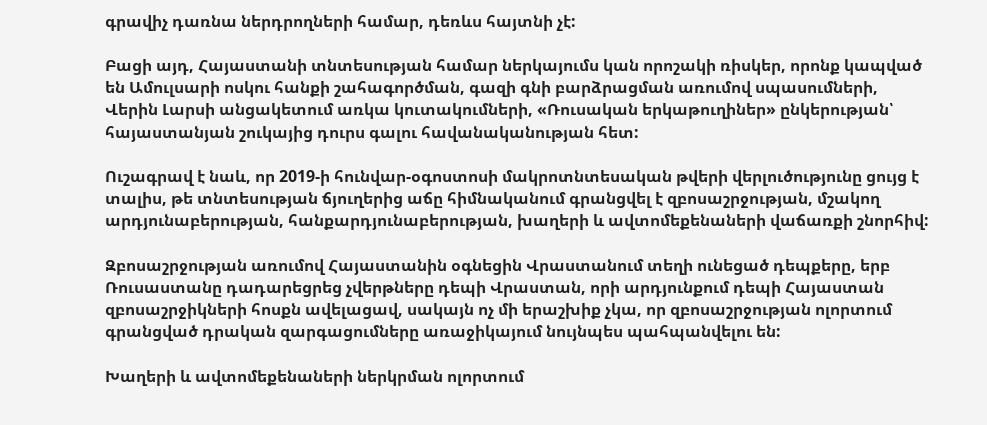գրավիչ դառնա ներդրողների համար, դեռևս հայտնի չէ:

Բացի այդ, Հայաստանի տնտեսության համար ներկայումս կան որոշակի ռիսկեր, որոնք կապված են Ամուլսարի ոսկու հանքի շահագործման, գազի գնի բարձրացման առումով սպասումների, Վերին Լարսի անցակետում առկա կուտակումների, «Ռուսական երկաթուղիներ» ընկերության՝ հայաստանյան շուկայից դուրս գալու հավանականության հետ:

Ուշագրավ է նաև, որ 2019-ի հունվար-օգոստոսի մակրոտնտեսական թվերի վերլուծությունը ցույց է տալիս, թե տնտեսության ճյուղերից աճը հիմնականում գրանցվել է զբոսաշրջության, մշակող արդյունաբերության, հանքարդյունաբերության, խաղերի և ավտոմեքենաների վաճառքի շնորհիվ:

Զբոսաշրջության առումով Հայաստանին օգնեցին Վրաստանում տեղի ունեցած դեպքերը, երբ Ռուսաստանը դադարեցրեց չվերթները դեպի Վրաստան, որի արդյունքում դեպի Հայաստան զբոսաշրջիկների հոսքն ավելացավ, սակայն ոչ մի երաշխիք չկա, որ զբոսաշրջության ոլորտում գրանցված դրական զարգացումները առաջիկայում նույնպես պահպանվելու են:

Խաղերի և ավտոմեքենաների ներկրման ոլորտում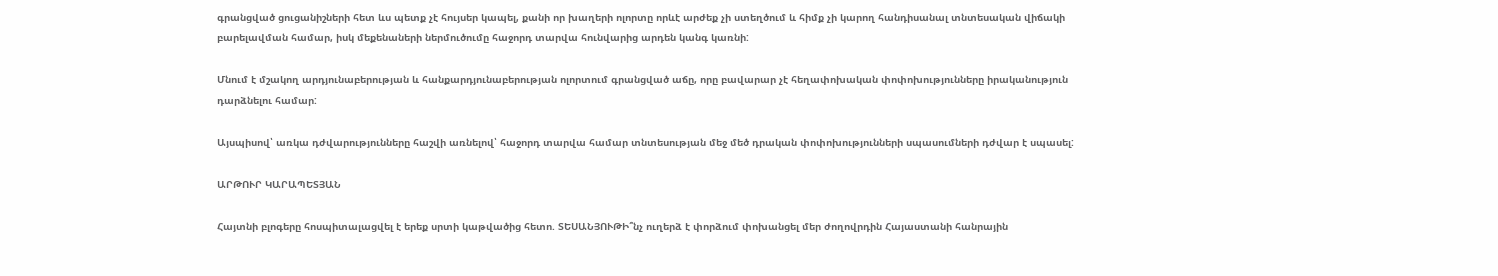գրանցված ցուցանիշների հետ ևս պետք չէ հույսեր կապել, քանի որ խաղերի ոլորտը որևէ արժեք չի ստեղծում և հիմք չի կարող հանդիսանալ տնտեսական վիճակի բարելավման համար, իսկ մեքենաների ներմուծումը հաջորդ տարվա հունվարից արդեն կանգ կառնի:

Մնում է մշակող արդյունաբերության և հանքարդյունաբերության ոլորտում գրանցված աճը, որը բավարար չէ հեղափոխական փոփոխությունները իրականություն դարձնելու համար:

Այսպիսով՝ առկա դժվարությունները հաշվի առնելով՝ հաջորդ տարվա համար տնտեսության մեջ մեծ դրական փոփոխությունների սպասումների դժվար է սպասել:

ԱՐԹՈՒՐ ԿԱՐԱՊԵՏՅԱՆ

Հայտնի բլոգերը հոսպիտալացվել է երեք սրտի կաթվածից հետո. ՏԵՍԱՆՅՈՒԹԻ՞նչ ուղերձ է փորձում փոխանցել մեր ժողովրդին Հայաստանի հանրային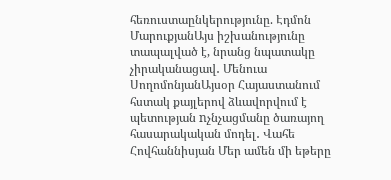հեռուստաընկերությունը. Էդմոն ՄարուքյանԱյս իշխանությունը տապալված է, նրանց նպատակը չիրականացավ․ Մենուա ՍողոմոնյանԱյսօր Հայաստանում հստակ քայլերով ձևավորվում է պետության nչնչացմանը ծառայող հասարակական մոդել․ Վահե Հովհաննիսյան Մեր ամեն մի եթերը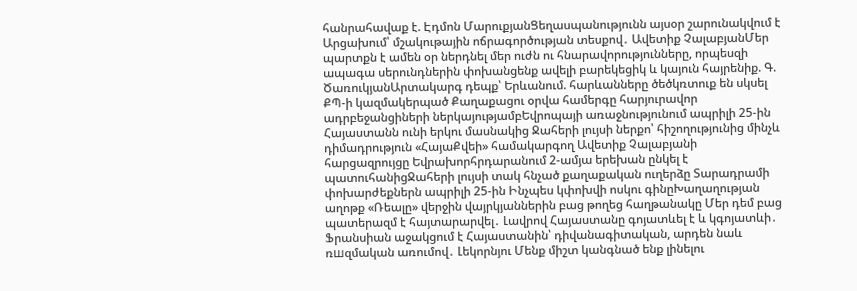հանրահավաք է. Էդմոն ՄարուքյանՑեղասպանությունն այսօր շարունակվում է Արցախում՝ մշակութային ոճրագործության տեսքով․ Ավետիք ՉալաբյանՄեր պարտքն է ամեն օր ներդնել մեր ուժն ու հնարավորությունները, որպեսզի ապագա սերունդներին փոխանցենք ավելի բարեկեցիկ և կայուն հայրենիք. Գ. ԾառուկյանԱրտակարգ դեպք՝ Երևանում. հարևանները ծեծկռտուք են սկսել ՔՊ-ի կազմակերպած Քաղաքացու օրվա համերգը հարյուրավոր ադրբեջանցիների ներկայությամբԵվրոպայի առաջնությունում ապրիլի 25-ին Հայաստանն ունի երկու մասնակից Ջահերի լույսի ներքո՝ հիշողությունից մինչև դիմադրություն «ՀայաՔվեի» համակարգող Ավետիք Չալաբյանի հարցազրույցը Եվրախորհրդարանում 2-ամյա երեխան ընկել է պատուհանիցՋահերի լույսի տակ հնչած քաղաքական ուղերձը Տարադրամի փոխարժեքներն ապրիլի 25-ին Ինչպես կփոխվի ոսկու գինըԽաղաղության աղոթք «Ռեալը» վերջին վայրկյաններին բաց թողեց հաղթանակը Մեր դեմ բաց պատերազմ է հայտարարվել․ Լավրով Հայաստանը գոյատևել է և կգոյատևի․ Ֆրանսիան աջակցում է Հայաստանին՝ դիվանագիտական, արդեն նաև ռшզմական առումով․ Լեկորնյու Մենք միշտ կանգնած ենք լինելու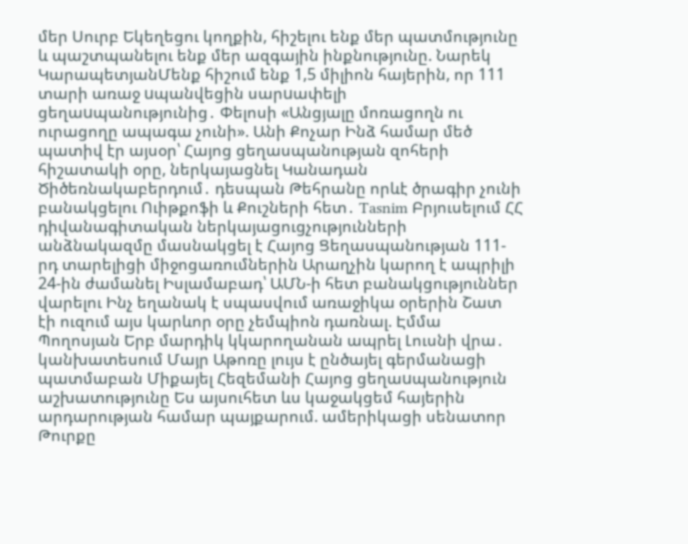մեր Սուրբ Եկեղեցու կողքին, հիշելու ենք մեր պատմությունը և պաշտպանելու ենք մեր ազգային ինքնությունը. Նարեկ ԿարապետյանՄենք հիշում ենք 1,5 միլիոն հայերին, որ 111 տարի առաջ uպանվեցին սարuափելի ցեղաuպանությունից․ Փելոսի «Անցյալը մոռացողն ու ուրացողը ապագա չունի». Անի Քոչար Ինձ համար մեծ պատիվ էր այսօր՝ Հայոց ցեղասպանության զոհերի հիշատակի օրը, ներկայացնել Կանադան Ծիծեռնակաբերդում․ դեսպան Թեհրանը որևէ ծրագիր չունի բանակցելու Ուիթքոֆի և Քուշների հետ․ Tasnim Բրյուսելում ՀՀ դիվանագիտական ներկայացուցչությունների անձնակազմը մասնակցել է Հայոց Ցեղասպանության 111-րդ տարելիցի միջոցառումներին Արաղչին կարող է ապրիլի 24-ին ժամանել Իսլամաբադ՝ ԱՄՆ-ի հետ բանակցություններ վարելու Ինչ եղանակ է սպասվում առաջիկա օրերին Շատ էի ուզում այս կարևոր օրը չեմպիոն դառնալ. Էմմա Պողոսյան Երբ մարդիկ կկարողանան ապրել Լուսնի վրա․ կանխատեսում Մայր Աթոռը լույս է ընծայել գերմանացի պատմաբան Միքայել Հեզեմանի Հայոց ցեղաuպանություն աշխատությունը Ես այսուհետ ևս կաջակցեմ հայերին արդարության համար պայքարում. ամերիկացի սենատոր Թուրքը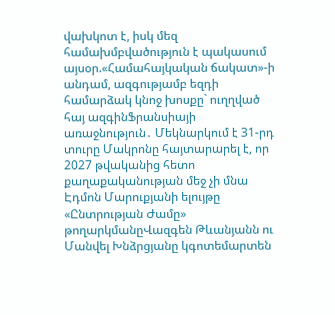վախկոտ է, իսկ մեզ համախմբվածություն է պակասում այսօր.«Համահայկական ճակատ»-ի անդամ, ազգությամբ եզդի համարձակ կնոջ խոսքը` ուղղված հայ ազգինՖրանսիայի առաջնություն․ Մեկնարկում է 31-րդ տուրը Մակրոնը հայտարարել է, որ 2027 թվականից հետո քաղաքականության մեջ չի մնա Էդմոն Մարուքյանի ելույթը «Ընտրության Ժամը» թողարկմանըՎազգեն Թևանյանն ու Մանվել Խնձրցյանը կգոտեմարտեն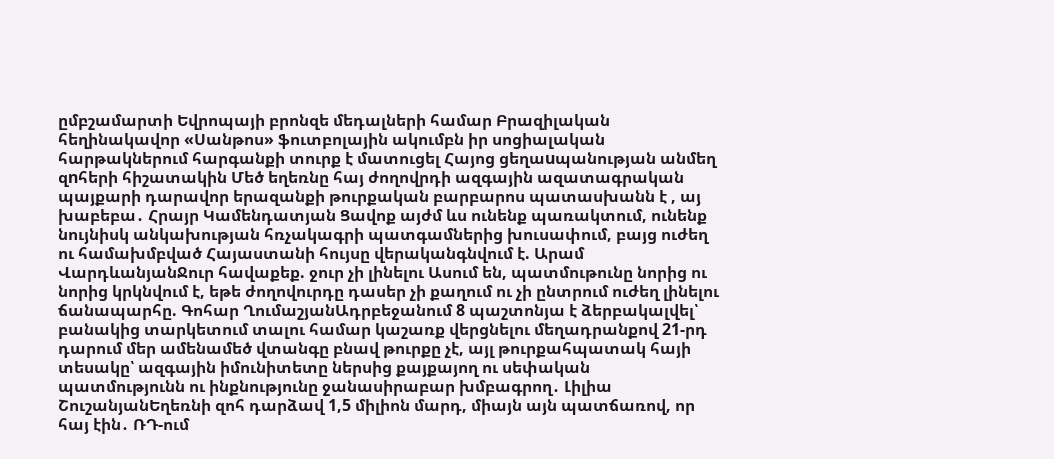ըմբշամարտի Եվրոպայի բրոնզե մեդալների համար Բրազիլական հեղինակավոր «Սանթոս» ֆուտբոլային ակումբն իր սոցիալական հարթակներում հարգանքի տուրք է մատուցել Հայոց ցեղաuպանության անմեղ զnհերի հիշատակին Մեծ եղեռնը հայ ժողովրդի ազգային ազատագրական պայքարի դարավոր երազանքի թուրքական բարբարոս պատասխանն է , այ խաբեբա․ Հրայր Կամենդատյան Ցավոք այժմ ևս ունենք պառակտում, ունենք նույնիսկ անկախության հռչակագրի պատգամներից խուսափում, բայց ուժեղ ու համախմբված Հայաստանի հույսը վերականգնվում է. Արամ ՎարդևանյանՋուր հավաքեք. ջուր չի լինելու Ասում են, պատմութունը նորից ու նորից կրկնվում է, եթե ժողովուրդը դասեր չի քաղում ու չի ընտրում ուժեղ լինելու ճանապարհը. Գոհար ՂումաշյանԱդրբեջանում 8 պաշտոնյա է ձերբակալվել՝ բանակից տարկետում տալու համար կաշառք վերցնելու մեղադրանքով 21-րդ դարում մեր ամենամեծ վտանգը բնավ թուրքը չէ, այլ թուրքահպատակ հայի տեսակը՝ ազգային իմունիտետը ներսից քայքայող ու սեփական պատմությունն ու ինքնությունը ջանասիրաբար խմբագրող․ Լիլիա ՇուշանյանԵղեռնի զոհ դարձավ 1,5 միլիոն մարդ, միայն այն պատճառով, որ հայ էին․ ՌԴ-ում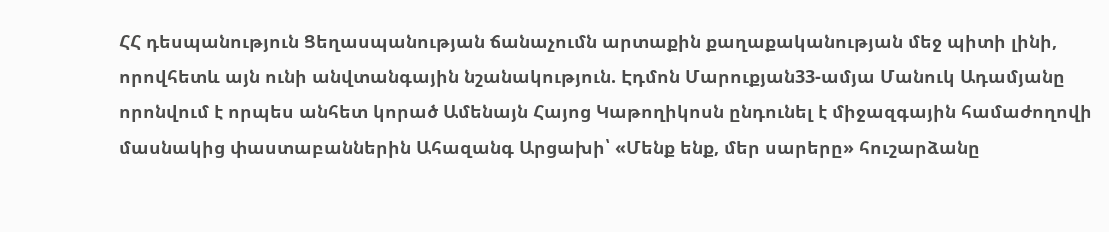ՀՀ դեսպանություն Ցեղասպանության ճանաչումն արտաքին քաղաքականության մեջ պիտի լինի, որովհետև այն ունի անվտանգային նշանակություն. Էդմոն Մարուքյան33-ամյա Մանուկ Ադամյանը որոնվում է որպես անհետ կորած Ամենայն Հայոց Կաթողիկոսն ընդունել է միջազգային համաժողովի մասնակից փաստաբաններին Ահազանգ Արցախի՝ «Մենք ենք, մեր սարերը» հուշարձանը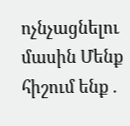ոչնչացնելու մասին Մենք հիշում ենք .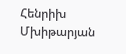Հենրիխ Մխիթարյան